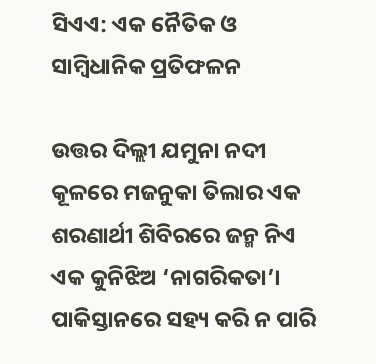ସିଏଏ: ଏକ ନୈତିକ ଓ ସାମ୍ବିଧାନିକ ପ୍ରତିଫଳନ

ଉତ୍ତର ଦିଲ୍ଲୀ ଯମୁନା ନଦୀ କୂଳରେ ମଜନୁକା ତିଲାର ଏକ ଶରଣାର୍ଥୀ ଶିବିରରେ ଜନ୍ମ ନିଏ ଏକ କୁନିଝିଅ ‘ନାଗରିକତା’। ପାକିସ୍ତାନରେ ସହ୍ୟ କରି ନ ପାରି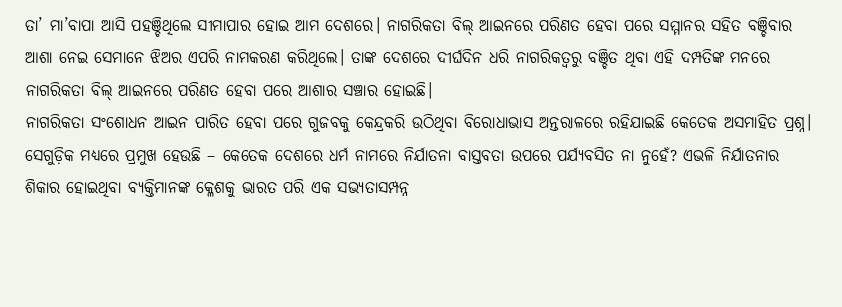ତା’ ମା’ବାପା ଆସି ପହଞ୍ଚିଥିଲେ ସୀମାପାର ହୋଇ ଆମ ଦେଶରେ। ନାଗରିକତା ବିଲ୍‌ ଆଇନରେ ପରିଣତ ହେବା ପରେ ସମ୍ମାନର ସହିତ ବଞ୍ଚିବାର ଆଶା ନେଇ ସେମାନେ ଝିଅର ଏପରି ନାମକରଣ କରିଥିଲେ। ତାଙ୍କ ଦେଶରେ ଦୀର୍ଘଦିନ ଧରି ନାଗରିକତ୍ୱରୁ ବଞ୍ଚିତ ଥିବା ଏହି ଦମ୍ପତିଙ୍କ ମନରେ ନାଗରିକତା ବିଲ୍‌ ଆଇନରେ ପରିଣତ ହେବା ପରେ ଆଶାର ସଞ୍ଚାର ହୋଇଛି।
ନାଗରିକତା ସଂଶୋଧନ ଆଇନ ପାରିତ ହେବା ପରେ ଗୁଜବକୁ କେନ୍ଦ୍ରକରି ଉଠିଥିବା ବିରୋଧାଭାସ ଅନ୍ତରାଳରେ ରହିଯାଇଛି କେତେକ ଅସମାହିତ ପ୍ରଶ୍ନ। ସେଗୁଡ଼ିକ ମଧ୍ୟରେ ପ୍ରମୁଖ ହେଉଛି – କେତେକ ଦେଶରେ ଧର୍ମ ନାମରେ ନିର୍ଯାତନା ବାସ୍ତବତା ଉପରେ ପର୍ଯ୍ୟବସିତ ନା ନୁହେଁ? ଏଭଳି ନିର୍ଯାତନାର ଶିକାର ହୋଇଥିବା ବ୍ୟକ୍ତିମାନଙ୍କ କ୍ଳେଶକୁ ଭାରତ ପରି ଏକ ସଭ୍ୟତାସମ୍ପନ୍ନ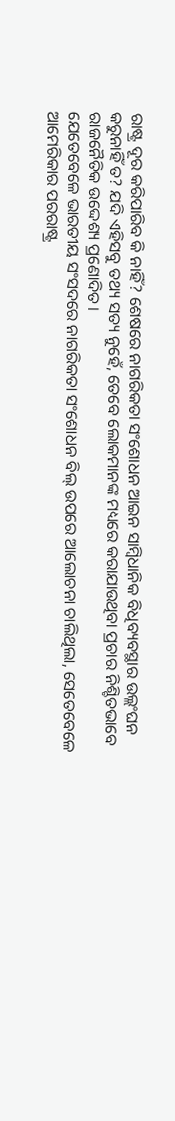ରାଷ୍ଟ୍ର ଦୂର କରିପାରିବ କି ନାହିଁ? ଶେଷରେ ନାଗରିକତା ସଂଶୋଧନ ଆଇନ ସାମ୍ବିଧାନିକ ବିଧିବ୍ୟବସ୍ଥାର ଉଲ୍ଲଂଘନ କରୁନାହିଁ ତ? ଯଦି ଏହିସବୁ ତଥ୍ୟ ସତ୍ୟ ନୁହେଁ, ତେବେ ଲୋକମାନଙ୍କ ମଧ୍ୟରେ କରାଯାଉଥିବା ପ୍ରଚାର ନିଶ୍ଚିତଭାବେ ରାଜନୈତିକ ଉଦ୍ଦେଶ୍ୟ ପ୍ରଣୋଦିତ।
ଯେତେବେଳେ ଭାରତୀୟ ସଂସଦରେ ନାଗରିକତା ସଂଶୋଧନ ବିଲ୍‌ ଉପରେ ଆଲୋଚନା ଚାଲିଥିଲା, ସେତେବେଳେ ଆମେରିକାର ପରରାଷ୍ଟ୍ର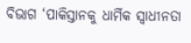ବିଭାଗ ‘ପାକିସ୍ତାନକୁ ଧାର୍ମିକ ସ୍ବାଧୀନତା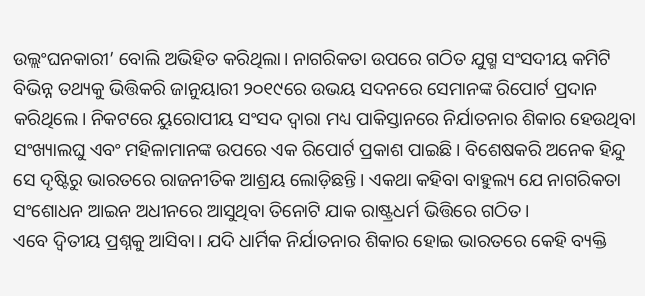ଉଲ୍ଲଂଘନକାରୀ’ ବୋଲି ଅଭିହିତ କରିଥିଲା। ନାଗରିକତା ଉପରେ ଗଠିତ ଯୁଗ୍ମ ସଂସଦୀୟ କମିଟି ବିଭିନ୍ନ ତଥ୍ୟକୁ ଭିତ୍ତିକରି ଜାନୁୟାରୀ ୨୦୧୯ରେ ଉଭୟ ସଦନରେ ସେମାନଙ୍କ ରିପୋର୍ଟ ପ୍ରଦାନ କରିଥିଲେ। ନିକଟରେ ୟୁରୋପୀୟ ସଂସଦ ଦ୍ୱାରା ମଧ୍ୟ ପାକିସ୍ତାନରେ ନିର୍ଯାତନାର ଶିକାର ହେଉଥିବା ସଂଖ୍ୟାଲଘୁ ଏବଂ ମହିଳାମାନଙ୍କ ଉପରେ ଏକ ରିପୋର୍ଟ ପ୍ରକାଶ ପାଇଛି। ବିଶେଷକରି ଅନେକ ହିନ୍ଦୁ ସେ ଦୃଷ୍ଟିରୁ ଭାରତରେ ରାଜନୀତିକ ଆଶ୍ରୟ ଲୋଡ଼ିଛନ୍ତି। ଏକଥା କହିବା ବାହୁଲ୍ୟ ଯେ ନାଗରିକତା ସଂଶୋଧନ ଆଇନ ଅଧୀନରେ ଆସୁଥିବା ତିନୋଟି ଯାକ ରାଷ୍ଟ୍ରଧର୍ମ ଭିତ୍ତିରେ ଗଠିତ।
ଏବେ ଦ୍ୱିତୀୟ ପ୍ରଶ୍ନକୁ ଆସିବା। ଯଦି ଧାର୍ମିକ ନିର୍ଯାତନାର ଶିକାର ହୋଇ ଭାରତରେ କେହି ବ୍ୟକ୍ତି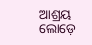ଆଶ୍ରୟ ଲୋଡ଼େ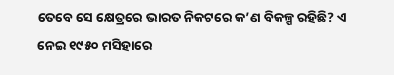ତେବେ ସେ କ୍ଷେତ୍ରରେ ଭାରତ ନିକଟରେ କ’ଣ ବିକଳ୍ପ ରହିଛି? ଏ ନେଇ ୧୯୫୦ ମସିହାରେ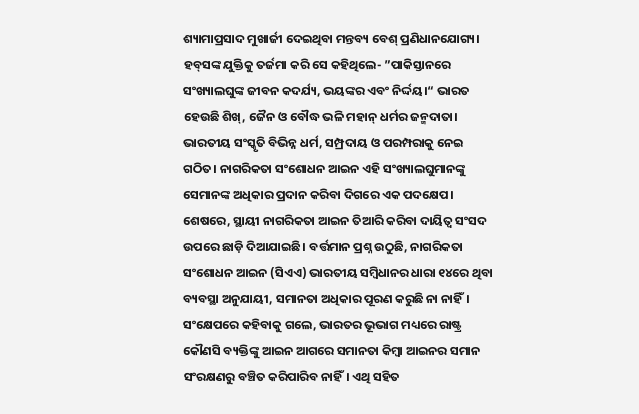ଶ୍ୟାମାପ୍ରସାଦ ମୁଖାର୍ଜୀ ଦେଇଥିବା ମନ୍ତବ୍ୟ ବେଶ୍‌ ପ୍ରଣିଧାନଯୋଗ୍ୟ। ହବ୍‌ସଙ୍କ ଯୁକ୍ତିକୁ ତର୍ଜମା କରି ସେ କହିଥିଲେ- ”ପାକିସ୍ତାନରେ ସଂଖ୍ୟାଲଘୁଙ୍କ ଜୀବନ କଦର୍ଯ୍ୟ, ଭୟଙ୍କର ଏବଂ ନିର୍ଦ୍ଦୟ।“ ଭାରତ ହେଉଛି ଶିଖ୍‌, ଜୈନ ଓ ବୌଦ୍ଧ ଭଳି ମହାନ୍‌ ଧର୍ମର ଜନ୍ମଦାତା। ଭାରତୀୟ ସଂସ୍କୃତି ବିଭିନ୍ନ ଧର୍ମ, ସମ୍ପ୍ରଦାୟ ଓ ପରମ୍ପରାକୁ ନେଇ ଗଠିତ। ନାଗରିକତା ସଂଶୋଧନ ଆଇନ ଏହି ସଂଖ୍ୟାଲଘୁମାନଙ୍କୁ ସେମାନଙ୍କ ଅଧିକାର ପ୍ରଦାନ କରିବା ଦିଗରେ ଏକ ପଦକ୍ଷେପ।
ଶେଷରେ, ସ୍ଥାୟୀ ନାଗରିକତା ଆଇନ ତିଆରି କରିବା ଦାୟିତ୍ୱ ସଂସଦ ଉପରେ ଛାଡ଼ି ଦିଆଯାଇଛି। ବର୍ତ୍ତମାନ ପ୍ରଶ୍ନ ଉଠୁଛି, ନାଗରିକତା ସଂଶୋଧନ ଆଇନ (ସିଏଏ) ଭାରତୀୟ ସମ୍ବିଧାନର ଧାରା ୧୪ରେ ଥିବା ବ୍ୟବସ୍ଥା ଅନୁଯାୟୀ, ସମାନତା ଅଧିକାର ପୂରଣ କରୁଛି ନା ନାହିଁ। ସଂକ୍ଷେପରେ କହିବାକୁ ଗଲେ, ଭାରତର ଭୂଭାଗ ମଧ୍ୟରେ ରାଷ୍ଟ୍ର କୌଣସି ବ୍ୟକ୍ତିଙ୍କୁ ଆଇନ ଆଗରେ ସମାନତା କିମ୍ବା ଆଇନର ସମାନ ସଂରକ୍ଷଣରୁ ବଞ୍ଚିତ କରିପାରିବ ନାହିଁ। ଏଥି ସହିତ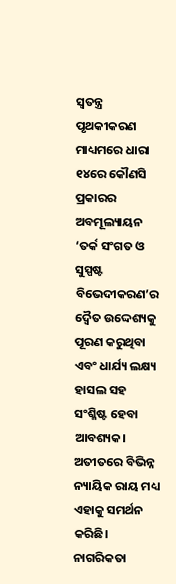ସ୍ବତନ୍ତ୍ର ପୃଥକୀକରଣ ମାଧ୍ୟମରେ ଧାରା ୧୪ରେ କୌଣସି ପ୍ରକାରର ଅବମୂଲ୍ୟାୟନ ‘ତର୍କ ସଂଗତ ଓ ସୁସ୍ପଷ୍ଟ ବିଭେଦୀକରଣ’ର ଦ୍ୱୈତ ଉଦ୍ଦେଶ୍ୟକୁ ପୂରଣ କରୁଥିବା ଏବଂ ଧାର୍ଯ୍ୟ ଲକ୍ଷ୍ୟ ହାସଲ ସହ ସଂଶ୍ଳିଷ୍ଟ ହେବା ଆବଶ୍ୟକ। ଅତୀତରେ ବିଭିନ୍ନ ନ୍ୟାୟିକ ରାୟ ମଧ୍ୟ ଏହାକୁ ସମର୍ଥନ କରିଛି।
ନାଗରିକତା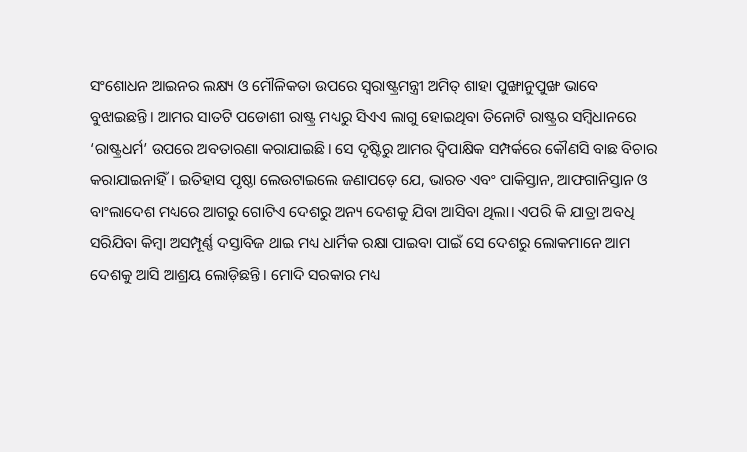ସଂଶୋଧନ ଆଇନର ଲକ୍ଷ୍ୟ ଓ ମୌଳିକତା ଉପରେ ସ୍ବରାଷ୍ଟ୍ରମନ୍ତ୍ରୀ ଅମିତ୍‌ ଶାହା ପୁଙ୍ଖାନୁପୁଙ୍ଖ ଭାବେ ବୁଝାଇଛନ୍ତି। ଆମର ସାତଟି ପଡୋଶୀ ରାଷ୍ଟ୍ର ମଧ୍ୟରୁ ସିଏଏ ଲାଗୁ ହୋଇଥିବା ତିନୋଟି ରାଷ୍ଟ୍ରର ସମ୍ବିଧାନରେ ‘ରାଷ୍ଟ୍ରଧର୍ମ’ ଉପରେ ଅବତାରଣା କରାଯାଇଛି। ସେ ଦୃଷ୍ଟିରୁ ଆମର ଦ୍ୱିପାକ୍ଷିକ ସମ୍ପର୍କରେ କୌଣସି ବାଛ ବିଚାର କରାଯାଇନାହିଁ। ଇତିହାସ ପୃଷ୍ଠା ଲେଉଟାଇଲେ ଜଣାପଡ଼େ ଯେ, ଭାରତ ଏବଂ ପାକିସ୍ତାନ, ଆଫଗାନିସ୍ତାନ ଓ ବାଂଲାଦେଶ ମଧ୍ୟରେ ଆଗରୁ ଗୋଟିଏ ଦେଶରୁ ଅନ୍ୟ ଦେଶକୁ ଯିବା ଆସିବା ଥିଲା। ଏପରି କି ଯାତ୍ରା ଅବଧି ସରିଯିବା କିମ୍ବା ଅସମ୍ପୂର୍ଣ୍ଣ ଦସ୍ତାବିଜ ଥାଇ ମଧ୍ୟ ଧାର୍ମିକ ରକ୍ଷା ପାଇବା ପାଇଁ ସେ ଦେଶରୁ ଲୋକମାନେ ଆମ ଦେଶକୁ ଆସି ଆଶ୍ରୟ ଲୋଡ଼ିଛନ୍ତି। ମୋଦି ସରକାର ମଧ୍ୟ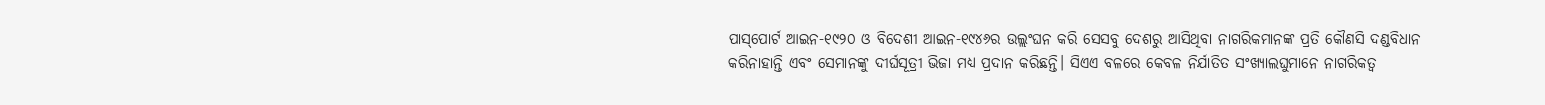ପାସ୍‌ପୋର୍ଟ ଆଇନ-୧୯୨୦ ଓ ବିଦେଶୀ ଆଇନ-୧୯୪୬ର ଉଲ୍ଲଂଘନ କରି ସେସବୁ ଦେଶରୁ ଆସିଥିବା ନାଗରିକମାନଙ୍କ ପ୍ରତି କୌଣସି ଦଣ୍ଡବିଧାନ କରିନାହାନ୍ତି ଏବଂ ସେମାନଙ୍କୁ ଦୀର୍ଘସୂତ୍ରୀ ଭିଜା ମଧ୍ୟ ପ୍ରଦାନ କରିଛନ୍ତି। ସିଏଏ ବଳରେ କେବଳ ନିର୍ଯାତିତ ସଂଖ୍ୟାଲଘୁମାନେ ନାଗରିକତ୍ୱ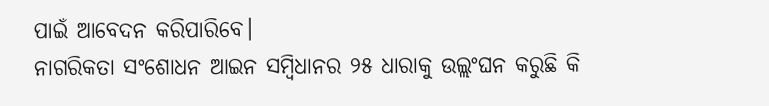ପାଇଁ ଆବେଦନ କରିପାରିବେ।
ନାଗରିକତା ସଂଶୋଧନ ଆଇନ ସମ୍ବିଧାନର ୨୫ ଧାରାକୁ ଉଲ୍ଲଂଘନ କରୁଛି କି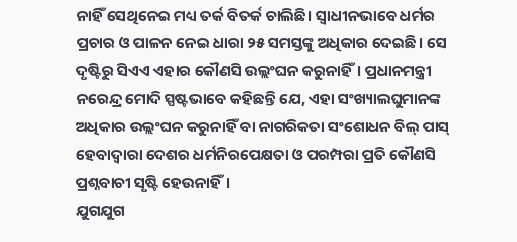ନାହିଁ ସେଥିନେଇ ମଧ୍ୟ ତର୍କ ବିତର୍କ ଚାଲିଛି। ସ୍ବାଧୀନଭାବେ ଧର୍ମର ପ୍ରଚାର ଓ ପାଳନ ନେଇ ଧାରା ୨୫ ସମସ୍ତଙ୍କୁ ଅଧିକାର ଦେଇଛି। ସେ ଦୃଷ୍ଟିରୁ ସିଏଏ ଏହାର କୌଣସି ଉଲ୍ଲଂଘନ କରୁନାହିଁ। ପ୍ରଧାନମନ୍ତ୍ରୀ ନରେନ୍ଦ୍ର ମୋଦି ସ୍ପଷ୍ଟଭାବେ କହିଛନ୍ତି ଯେ, ଏହା ସଂଖ୍ୟାଲଘୁମାନଙ୍କ ଅଧିକାର ଉଲ୍ଲଂଘନ କରୁନାହିଁ ବା ନାଗରିକତା ସଂଶୋଧନ ବିଲ୍‌ ପାସ୍‌ ହେବାଦ୍ୱାରା ଦେଶର ଧର୍ମନିରପେକ୍ଷତା ଓ ପରମ୍ପରା ପ୍ରତି କୌଣସି ପ୍ରଶ୍ନବାଚୀ ସୃଷ୍ଟି ହେଉନାହିଁ।
ଯୁଗଯୁଗ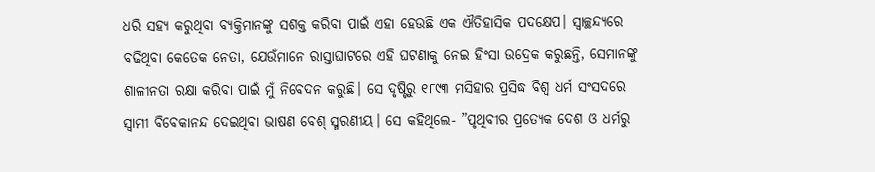ଧରି ସହ୍ୟ କରୁଥିବା ବ୍ୟକ୍ତିମାନଙ୍କୁ ସଶକ୍ତ କରିବା ପାଇଁ ଏହା ହେଉଛି ଏକ ଐତିହାସିକ ପଦକ୍ଷେପ। ସ୍ବାଚ୍ଛନ୍ଦ୍ୟରେ ବଢିଥିବା କେତେକ ନେତା, ଯେଉଁମାନେ ରାସ୍ତାଘାଟରେ ଏହି ଘଟଣାକୁ ନେଇ ହିଂସା ଉଦ୍ରେକ କରୁଛନ୍ତି, ସେମାନଙ୍କୁ ଶାଳୀନତା ରକ୍ଷା କରିବା ପାଇଁ ମୁଁ ନିବେଦନ କରୁଛି। ସେ ଦୃଷ୍ଟିରୁ ୧୮୯୩ ମସିହାର ପ୍ରସିଦ୍ଧ ବିଶ୍ୱ ଧର୍ମ ସଂସଦରେ ସ୍ବାମୀ ବିବେକାନନ୍ଦ ଦେଇଥିବା ଭାଷଣ ବେଶ୍‌ ସ୍ମରଣୀୟ। ସେ କହିଥିଲେ- ”ପୃଥିବୀର ପ୍ରତ୍ୟେକ ଦେଶ ଓ ଧର୍ମରୁ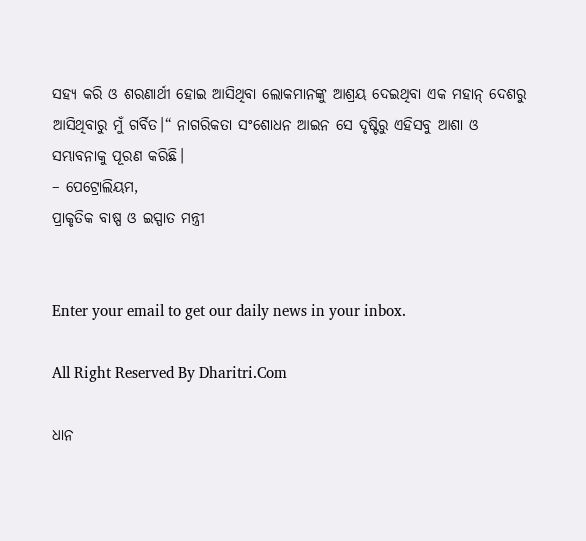ସହ୍ୟ କରି ଓ ଶରଣାର୍ଥୀ ହୋଇ ଆସିଥିବା ଲୋକମାନଙ୍କୁ ଆଶ୍ରୟ ଦେଇଥିବା ଏକ ମହାନ୍‌ ଦେଶରୁ ଆସିଥିବାରୁ ମୁଁ ଗର୍ବିତ।“ ନାଗରିକତା ସଂଶୋଧନ ଆଇନ ସେ ଦୃଷ୍ଟିରୁ ଏହିସବୁ ଆଶା ଓ ସମ୍ଭାବନାକୁ ପୂରଣ କରିଛି।
– ପେଟ୍ରୋଲିୟମ,
ପ୍ରାକୃତିକ ବାଷ୍ପ ଓ ଇସ୍ପାତ ମନ୍ତ୍ରୀ


Enter your email to get our daily news in your inbox.

All Right Reserved By Dharitri.Com

ଧାନ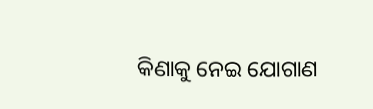କିଣାକୁ ନେଇ ଯୋଗାଣ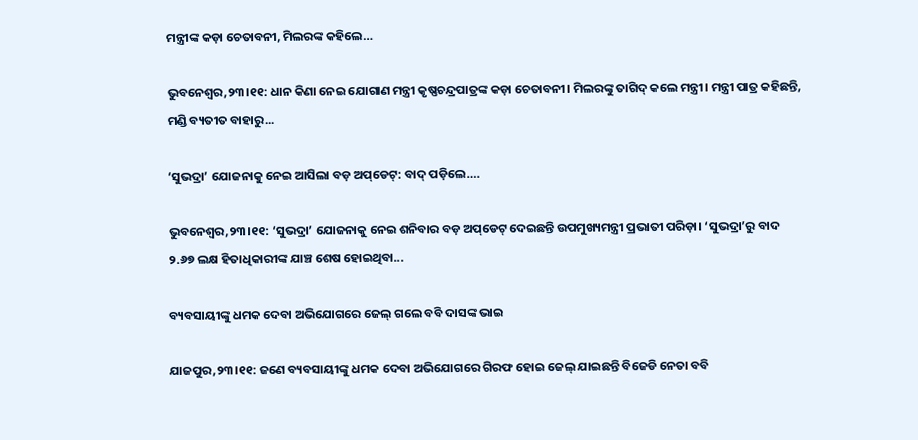ମନ୍ତ୍ରୀଙ୍କ କଡ଼ା ଚେତାବନୀ, ମିଲରଙ୍କ କହିଲେ…

ଭୁବନେଶ୍ୱର,୨୩।୧୧: ଧାନ କିଣା ନେଇ ଯୋଗାଣ ମନ୍ତ୍ରୀ କୃଷ୍ଣଚନ୍ଦ୍ରପାତ୍ରଙ୍କ କଡ଼ା ଚେତାବନୀ। ମିଲରଙ୍କୁ ତାଗିଦ୍‌ କଲେ ମନ୍ତ୍ରୀ। ମନ୍ତ୍ରୀ ପାତ୍ର କହିଛନ୍ତି, ମଣ୍ଡି ବ୍ୟତୀତ ବାହାରୁ...

‘ସୁଭଦ୍ରା’ ଯୋଜନାକୁ ନେଇ ଆସିଲା ବଡ଼ ଅପ୍‌ଡେଟ୍‌: ବାଦ୍‌ ପଡ଼ିଲେ….

ଭୁବନେଶ୍ୱର,୨୩।୧୧: ‘ସୁଭଦ୍ରା’ ଯୋଜନାକୁ ନେଇ ଶନିବାର ବଡ଼ ଅପ୍‌ଡେଟ୍‌ ଦେଇଛନ୍ତି ଉପମୁଖ୍ୟମନ୍ତ୍ରୀ ପ୍ରଭାତୀ ପରିଡ଼ା। ‘ସୁଭଦ୍ରା’ରୁ ବାଦ ୨.୬୭ ଲକ୍ଷ ହିତାଧିକାରୀଙ୍କ ଯାଞ୍ଚ ଶେଷ ହୋଇଥିବା...

ବ୍ୟବସାୟୀଙ୍କୁ ଧମକ ଦେବା ଅଭିଯୋଗରେ ଜେଲ୍‌ ଗଲେ ବବି ଦାସଙ୍କ ଭାଇ

ଯାଜପୁର,୨୩।୧୧: ଜଣେ ବ୍ୟବସାୟୀଙ୍କୁ ଧମକ ଦେବା ଅଭିଯୋଗରେ ଗିରଫ ହୋଇ ଜେଲ୍‌ ଯାଇଛନ୍ତି ବିଜେଡି ନେତା ବବି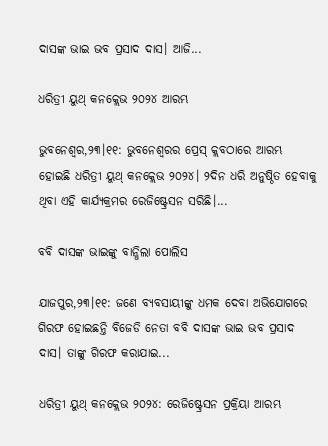ଦାସଙ୍କ ଭାଇ ଭବ ପ୍ରସାଦ ଦାସ। ଆଜି...

ଧରିତ୍ରୀ ୟୁଥ୍‌ କନକ୍ଲେଭ ୨୦୨୪ ଆରମ୍ଭ

ଭୁବନେଶ୍ୱର,୨୩।୧୧: ଭୁବନେଶ୍ୱରର ପ୍ରେସ୍‌ କ୍ଲବଠାରେ ଆରମ୍ଭ ହୋଇଛି ଧରିତ୍ରୀ ୟୁଥ୍‌ କନକ୍ଲେଭ ୨୦୨୪। ୨ଦିନ ଧରି ଅନୁଷ୍ଠିତ ହେବାକୁ ଥିବା ଏହି କାର୍ଯ୍ୟକ୍ରମର ରେଜିଷ୍ଟ୍ରେସନ ସରିଛି।...

ବବି ଦାସଙ୍କ ଭାଇଙ୍କୁ ବାନ୍ଧିଲା ପୋଲିସ

ଯାଜପୁର,୨୩।୧୧: ଜଣେ ବ୍ୟବସାୟୀଙ୍କୁ ଧମକ ଦେବା ଅଭିଯୋଗରେ ଗିରଫ ହୋଇଛନ୍ତି ବିଜେଡି ନେତା ବବି ଦାସଙ୍କ ଭାଇ ଭବ ପ୍ରସାଦ ଦାସ। ତାଙ୍କୁ ଗିରଫ କରାଯାଇ...

ଧରିତ୍ରୀ ୟୁଥ୍‌ କନକ୍ଲେଭ ୨୦୨୪: ରେଜିଷ୍ଟ୍ରେସନ ପ୍ରକ୍ରିୟା ଆରମ୍ଭ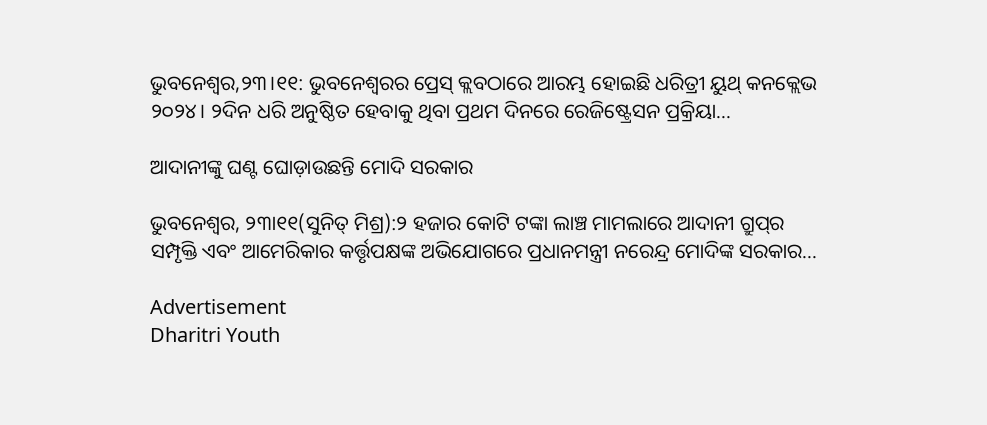ଭୁବନେଶ୍ୱର,୨୩।୧୧: ଭୁବନେଶ୍ୱରର ପ୍ରେସ୍‌ କ୍ଲବଠାରେ ଆରମ୍ଭ ହୋଇଛି ଧରିତ୍ରୀ ୟୁଥ୍‌ କନକ୍ଲେଭ ୨୦୨୪। ୨ଦିନ ଧରି ଅନୁଷ୍ଠିତ ହେବାକୁ ଥିବା ପ୍ରଥମ ଦିନରେ ରେଜିଷ୍ଟ୍ରେସନ ପ୍ରକ୍ରିୟା...

ଆଦାନୀଙ୍କୁ ଘଣ୍ଟ ଘୋଡ଼ାଉଛନ୍ତି ମୋଦି ସରକାର

ଭୁବନେଶ୍ୱର, ୨୩ା୧୧(ସୁନିତ୍‌ ମିଶ୍ର):୨ ହଜାର କୋଟି ଟଙ୍କା ଲାଞ୍ଚ ମାମଲାରେ ଆଦାନୀ ଗ୍ରୁପ୍‌ର ସମ୍ପୃକ୍ତି ଏବଂ ଆମେରିକାର କର୍ତ୍ତୃପକ୍ଷଙ୍କ ଅଭିଯୋଗରେ ପ୍ରଧାନମନ୍ତ୍ରୀ ନରେନ୍ଦ୍ର ମୋଦିଙ୍କ ସରକାର...

Advertisement
Dharitri Youth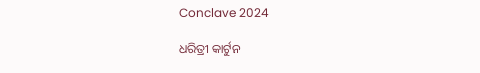Conclave 2024

ଧରିତ୍ରୀ କାର୍ଟୁନ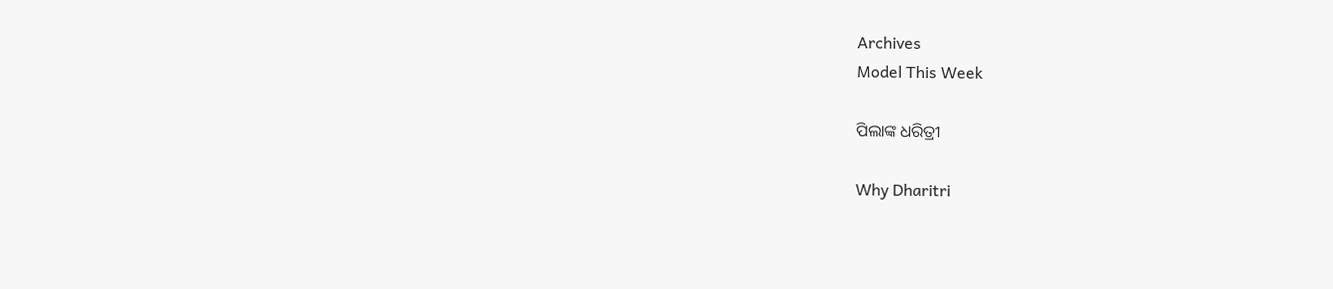Archives
Model This Week

ପିଲାଙ୍କ ଧରିତ୍ରୀ

Why Dharitri